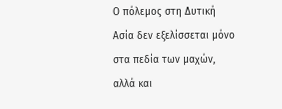Ο πόλεμος στη Δυτική Ασία δεν εξελίσσεται μόνο στα πεδία των μαχών, αλλά και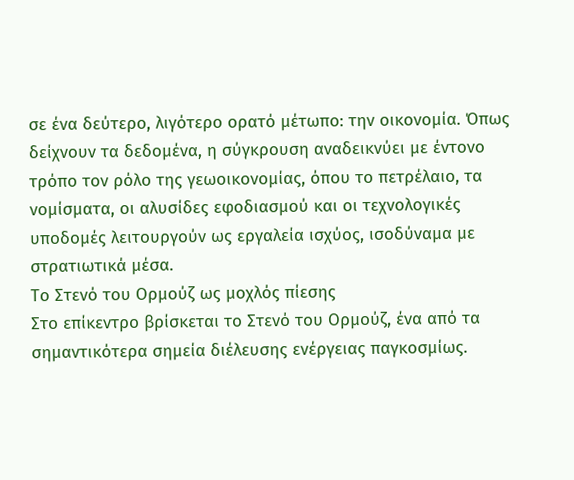σε ένα δεύτερο, λιγότερο ορατό μέτωπο: την οικονομία. Όπως δείχνουν τα δεδομένα, η σύγκρουση αναδεικνύει με έντονο τρόπο τον ρόλο της γεωοικονομίας, όπου το πετρέλαιο, τα νομίσματα, οι αλυσίδες εφοδιασμού και οι τεχνολογικές υποδομές λειτουργούν ως εργαλεία ισχύος, ισοδύναμα με στρατιωτικά μέσα.
Το Στενό του Ορμούζ ως μοχλός πίεσης
Στο επίκεντρο βρίσκεται το Στενό του Ορμούζ, ένα από τα σημαντικότερα σημεία διέλευσης ενέργειας παγκοσμίως.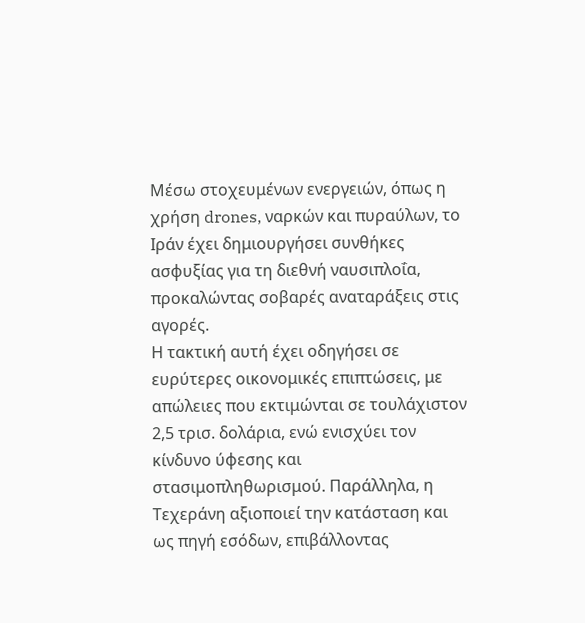Μέσω στοχευμένων ενεργειών, όπως η χρήση drones, ναρκών και πυραύλων, το Ιράν έχει δημιουργήσει συνθήκες ασφυξίας για τη διεθνή ναυσιπλοΐα, προκαλώντας σοβαρές αναταράξεις στις αγορές.
Η τακτική αυτή έχει οδηγήσει σε ευρύτερες οικονομικές επιπτώσεις, με απώλειες που εκτιμώνται σε τουλάχιστον 2,5 τρισ. δολάρια, ενώ ενισχύει τον κίνδυνο ύφεσης και στασιμοπληθωρισμού. Παράλληλα, η Τεχεράνη αξιοποιεί την κατάσταση και ως πηγή εσόδων, επιβάλλοντας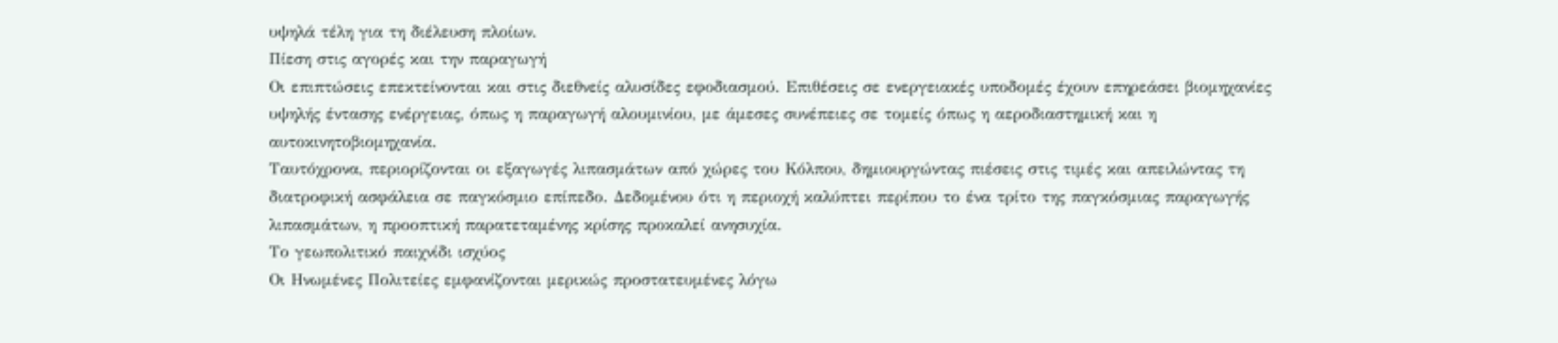υψηλά τέλη για τη διέλευση πλοίων.
Πίεση στις αγορές και την παραγωγή
Οι επιπτώσεις επεκτείνονται και στις διεθνείς αλυσίδες εφοδιασμού. Επιθέσεις σε ενεργειακές υποδομές έχουν επηρεάσει βιομηχανίες υψηλής έντασης ενέργειας, όπως η παραγωγή αλουμινίου, με άμεσες συνέπειες σε τομείς όπως η αεροδιαστημική και η αυτοκινητοβιομηχανία.
Ταυτόχρονα, περιορίζονται οι εξαγωγές λιπασμάτων από χώρες του Κόλπου, δημιουργώντας πιέσεις στις τιμές και απειλώντας τη διατροφική ασφάλεια σε παγκόσμιο επίπεδο. Δεδομένου ότι η περιοχή καλύπτει περίπου το ένα τρίτο της παγκόσμιας παραγωγής λιπασμάτων, η προοπτική παρατεταμένης κρίσης προκαλεί ανησυχία.
Το γεωπολιτικό παιχνίδι ισχύος
Οι Ηνωμένες Πολιτείες εμφανίζονται μερικώς προστατευμένες λόγω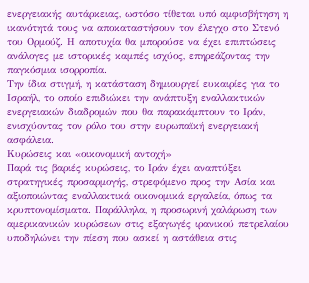ενεργειακής αυτάρκειας, ωστόσο τίθεται υπό αμφισβήτηση η ικανότητά τους να αποκαταστήσουν τον έλεγχο στο Στενό του Ορμούζ. Η αποτυχία θα μπορούσε να έχει επιπτώσεις ανάλογες με ιστορικές καμπές ισχύος, επηρεάζοντας την παγκόσμια ισορροπία.
Την ίδια στιγμή, η κατάσταση δημιουργεί ευκαιρίες για το Ισραήλ, το οποίο επιδιώκει την ανάπτυξη εναλλακτικών ενεργειακών διαδρομών που θα παρακάμπτουν το Ιράν, ενισχύοντας τον ρόλο του στην ευρωπαϊκή ενεργειακή ασφάλεια.
Κυρώσεις και «οικονομική αντοχή»
Παρά τις βαριές κυρώσεις, το Ιράν έχει αναπτύξει στρατηγικές προσαρμογής, στρεφόμενο προς την Ασία και αξιοποιώντας εναλλακτικά οικονομικά εργαλεία, όπως τα κρυπτονομίσματα. Παράλληλα, η προσωρινή χαλάρωση των αμερικανικών κυρώσεων στις εξαγωγές ιρανικού πετρελαίου υποδηλώνει την πίεση που ασκεί η αστάθεια στις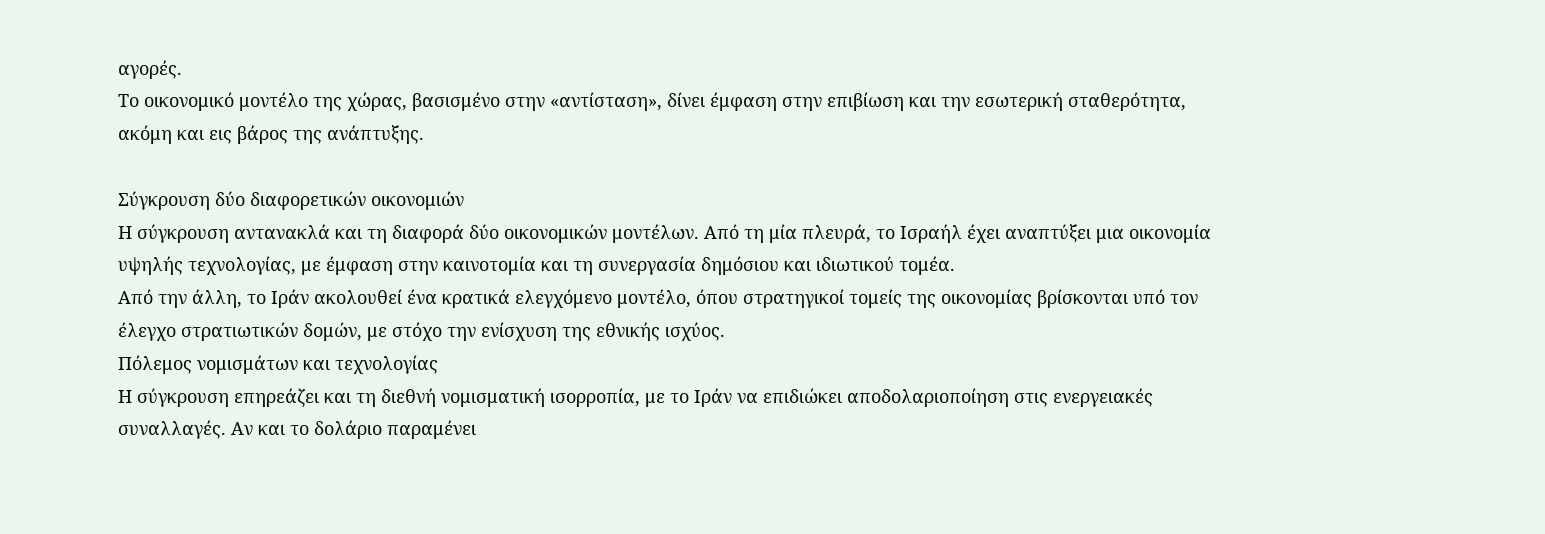αγορές.
Το οικονομικό μοντέλο της χώρας, βασισμένο στην «αντίσταση», δίνει έμφαση στην επιβίωση και την εσωτερική σταθερότητα, ακόμη και εις βάρος της ανάπτυξης.

Σύγκρουση δύο διαφορετικών οικονομιών
Η σύγκρουση αντανακλά και τη διαφορά δύο οικονομικών μοντέλων. Από τη μία πλευρά, το Ισραήλ έχει αναπτύξει μια οικονομία υψηλής τεχνολογίας, με έμφαση στην καινοτομία και τη συνεργασία δημόσιου και ιδιωτικού τομέα.
Από την άλλη, το Ιράν ακολουθεί ένα κρατικά ελεγχόμενο μοντέλο, όπου στρατηγικοί τομείς της οικονομίας βρίσκονται υπό τον έλεγχο στρατιωτικών δομών, με στόχο την ενίσχυση της εθνικής ισχύος.
Πόλεμος νομισμάτων και τεχνολογίας
Η σύγκρουση επηρεάζει και τη διεθνή νομισματική ισορροπία, με το Ιράν να επιδιώκει αποδολαριοποίηση στις ενεργειακές συναλλαγές. Αν και το δολάριο παραμένει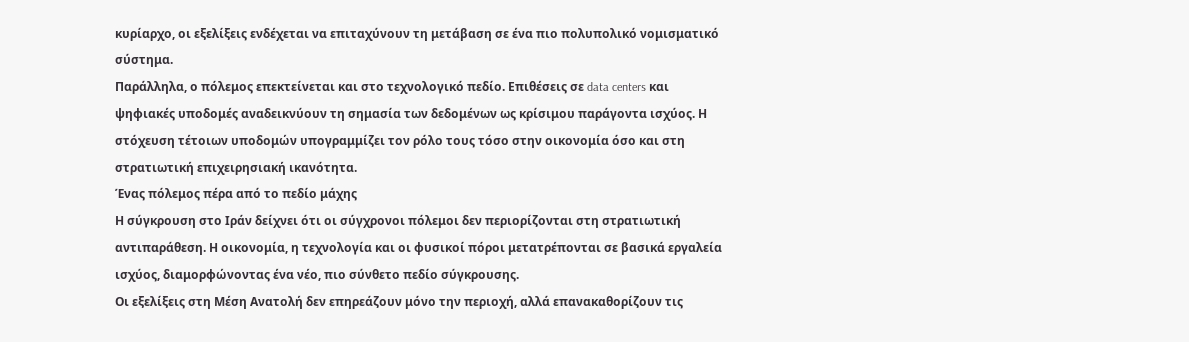κυρίαρχο, οι εξελίξεις ενδέχεται να επιταχύνουν τη μετάβαση σε ένα πιο πολυπολικό νομισματικό σύστημα.
Παράλληλα, ο πόλεμος επεκτείνεται και στο τεχνολογικό πεδίο. Επιθέσεις σε data centers και ψηφιακές υποδομές αναδεικνύουν τη σημασία των δεδομένων ως κρίσιμου παράγοντα ισχύος. Η στόχευση τέτοιων υποδομών υπογραμμίζει τον ρόλο τους τόσο στην οικονομία όσο και στη στρατιωτική επιχειρησιακή ικανότητα.
Ένας πόλεμος πέρα από το πεδίο μάχης
Η σύγκρουση στο Ιράν δείχνει ότι οι σύγχρονοι πόλεμοι δεν περιορίζονται στη στρατιωτική αντιπαράθεση. Η οικονομία, η τεχνολογία και οι φυσικοί πόροι μετατρέπονται σε βασικά εργαλεία ισχύος, διαμορφώνοντας ένα νέο, πιο σύνθετο πεδίο σύγκρουσης.
Οι εξελίξεις στη Μέση Ανατολή δεν επηρεάζουν μόνο την περιοχή, αλλά επανακαθορίζουν τις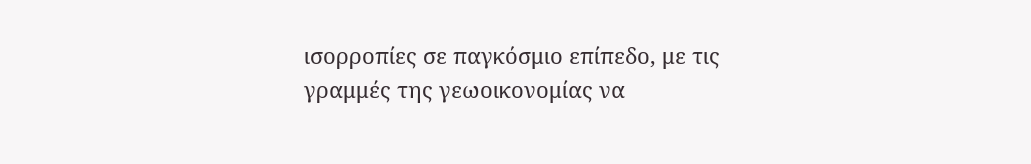ισορροπίες σε παγκόσμιο επίπεδο, με τις γραμμές της γεωοικονομίας να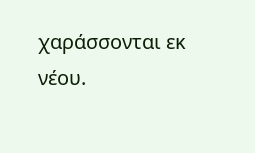χαράσσονται εκ νέου.